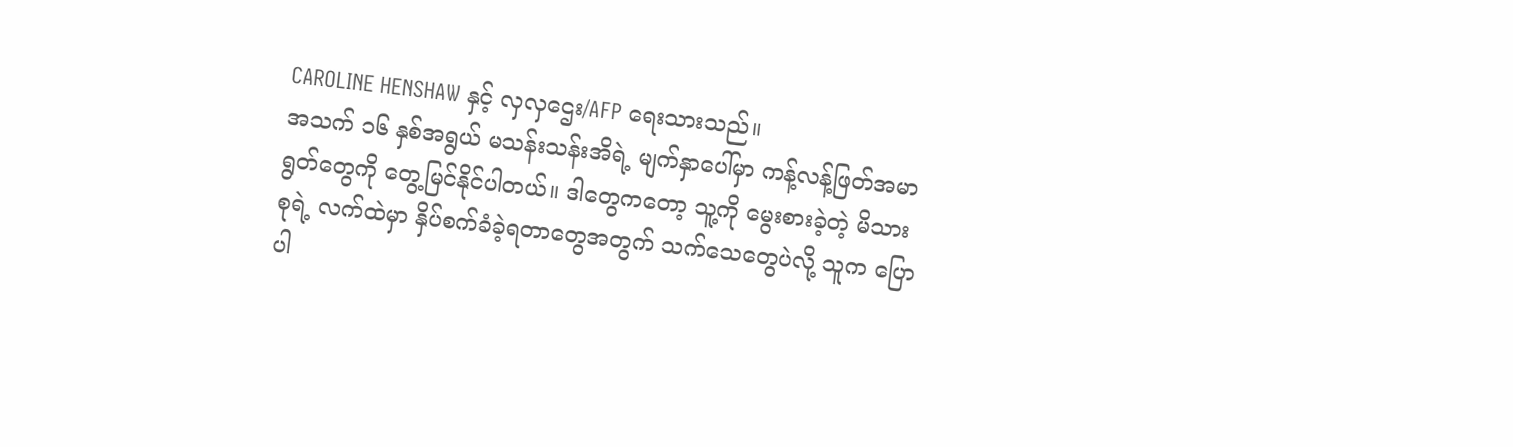CAROLINE HENSHAW နှင့် လှလှဌေး/AFP ရေးသားသည်။
အသက် ၁၆ နှစ်အရွယ် မသန်းသန်းအိရဲ့ မျက်နှာပေါ်မှာ ကန့်လန့်ဖြတ်အမာရွတ်တွေကို တွေ့မြင်နိုင်ပါတယ်။ ဒါတွေကတော့ သူ့ကို မွေးစားခဲ့တဲ့ မိသားစုရဲ့ လက်ထဲမှာ နှိပ်စက်ခံခဲ့ရတာတွေအတွက် သက်သေတွေပဲလို့ သူက ပြောပါ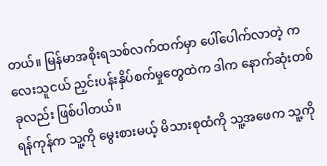တယ်။ မြန်မာအစိုးရသစ်လက်ထက်မှာ ပေါ်ပေါက်လာတဲ့ ကလေးသူငယ် ညှင်းပန်းနှိပ်စက်မှုတွေထဲက ဒါက နောက်ဆုံးတစ်ခုလည်း ဖြစ်ပါတယ်။
ရန်ကုန်က သူ့ကို မွေးစားမယ့် မိသားစုထံကို သူ့အဖေက သူ့ကို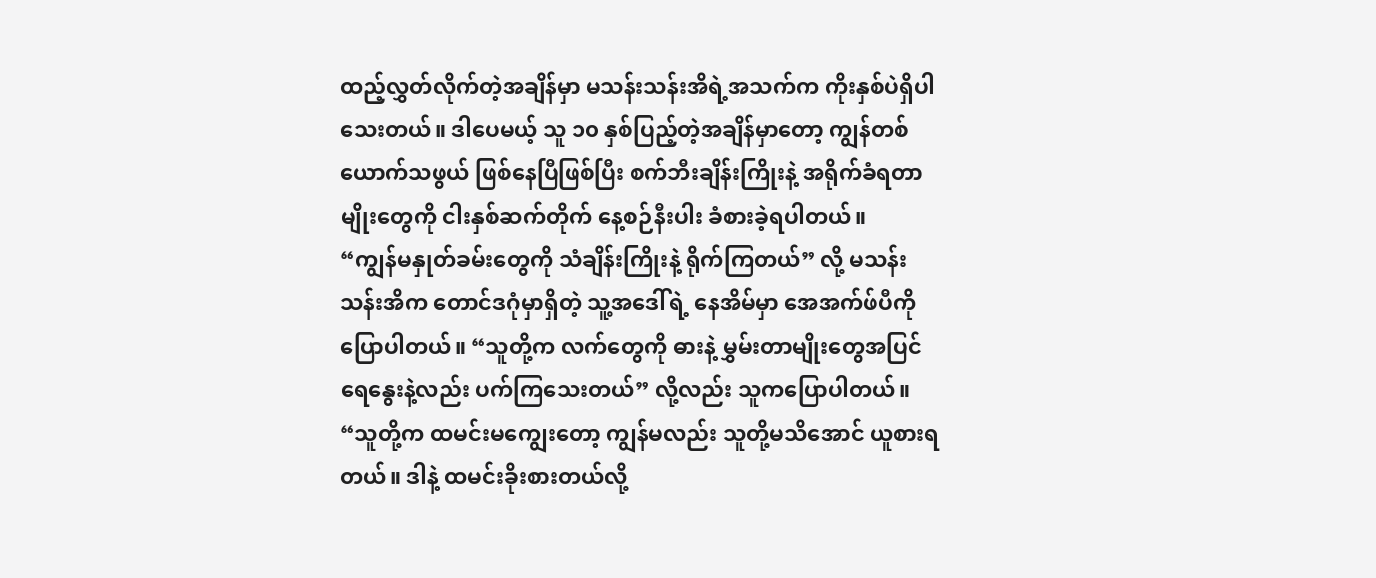ထည့်လွှတ်လိုက်တဲ့အချိန်မှာ မသန်းသန်းအိရဲ့အသက်က ကိုးနှစ်ပဲရှိပါသေးတယ်။ ဒါပေမယ့် သူ ၁၀ နှစ်ပြည့်တဲ့အချိန်မှာတော့ ကျွန်တစ်ယောက်သဖွယ် ဖြစ်နေပြီဖြစ်ပြီး စက်ဘီးချိန်းကြိုးနဲ့ အရိုက်ခံရတာမျိုးတွေကို ငါးနှစ်ဆက်တိုက် နေ့စဉ်နီးပါး ခံစားခဲ့ရပါတယ်။
“ကျွန်မနှုတ်ခမ်းတွေကို သံချိန်းကြိုးနဲ့ ရိုက်ကြတယ်” လို့ မသန်းသန်းအိက တောင်ဒဂုံမှာရှိတဲ့ သူ့အဒေါ်ရဲ့ နေအိမ်မှာ အေအက်ဖ်ပီကို ပြောပါတယ်။ “သူတို့က လက်တွေကို ဓားနဲ့ မွှမ်းတာမျိုးတွေအပြင် ရေနွေးနဲ့လည်း ပက်ကြသေးတယ်” လို့လည်း သူကပြောပါတယ်။
“သူတို့က ထမင်းမကျွေးတော့ ကျွန်မလည်း သူတို့မသိအောင် ယူစားရတယ်။ ဒါနဲ့ ထမင်းခိုးစားတယ်လို့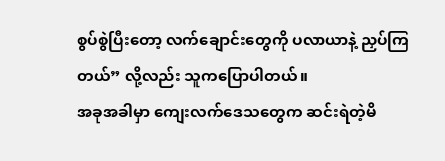စွပ်စွဲပြီးတော့ လက်ချောင်းတွေကို ပလာယာနဲ့ ညှပ်ကြတယ်” လို့လည်း သူကပြောပါတယ်။
အခုအခါမှာ ကျေးလက်ဒေသတွေက ဆင်းရဲတဲ့မိ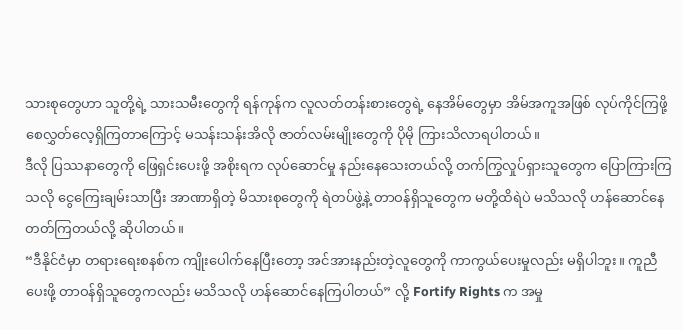သားစုတွေဟာ သူတို့ရဲ့ သားသမီးတွေကို ရန်ကုန်က လူလတ်တန်းစားတွေရဲ့ နေအိမ်တွေမှာ အိမ်အကူအဖြစ် လုပ်ကိုင်ကြဖို့ စေလွှတ်လေ့ရှိကြတာကြောင့် မသန်းသန်းအိလို ဇာတ်လမ်းမျိုးတွေကို ပိုမို ကြားသိလာရပါတယ်။
ဒီလို ပြဿနာတွေကို ဖြေရှင်းပေးဖို့ အစိုးရက လုပ်ဆောင်မှု နည်းနေသေးတယ်လို့ တက်ကြွလှုပ်ရှားသူတွေက ပြောကြားကြသလို ငွေကြေးချမ်းသာပြီး အာဏာရှိတဲ့ မိသားစုတွေကို ရဲတပ်ဖွဲ့နဲ့ တာဝန်ရှိသူတွေက မတို့ထိရဲပဲ မသိသလို ဟန်ဆောင်နေတတ်ကြတယ်လို့ ဆိုပါတယ်။
“ဒီနိုင်ငံမှာ တရားရေးစနစ်က ကျိုးပေါက်နေပြီးတော့ အင်အားနည်းတဲ့လူတွေကို ကာကွယ်ပေးမှုလည်း မရှိပါဘူး။ ကူညီပေးဖို့ တာဝန်ရှိသူတွေကလည်း မသိသလို ဟန်ဆောင်နေကြပါတယ်” လို့ Fortify Rights က အမှု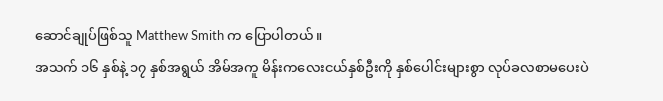ဆောင်ချုပ်ဖြစ်သူ Matthew Smith က ပြောပါတယ်။
အသက် ၁၆ နှစ်နဲ့ ၁၇ နှစ်အရွယ် အိမ်အကူ မိန်းကလေးငယ်နှစ်ဦးကို နှစ်ပေါင်းများစွာ လုပ်ခလစာမပေးပဲ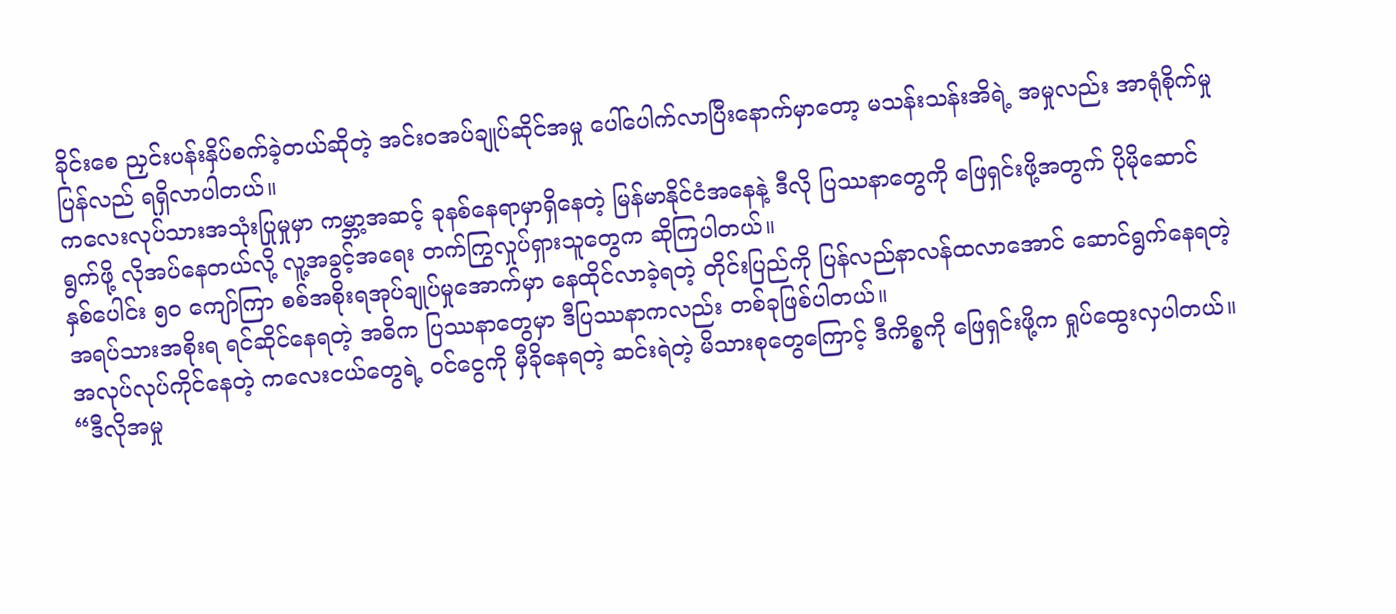ခိုင်းစေ ညှင်းပန်းနှိပ်စက်ခဲ့တယ်ဆိုတဲ့ အင်းဝအပ်ချုပ်ဆိုင်အမှု ပေါ်ပေါက်လာပြီးနောက်မှာတော့ မသန်းသန်းအိရဲ့ အမှုလည်း အာရုံစိုက်မှု ပြန်လည် ရရှိလာပါတယ်။
ကလေးလုပ်သားအသုံးပြုမှုမှာ ကမ္ဘာ့အဆင့် ခုနစ်နေရာမှာရှိနေတဲ့ မြန်မာနိုင်ငံအနေနဲ့ ဒီလို ပြဿနာတွေကို ဖြေရှင်းဖို့အတွက် ပိုမိုဆောင်ရွက်ဖို့ လိုအပ်နေတယ်လို့ လူ့အခွင့်အရေး တက်ကြွလှုပ်ရှားသူတွေက ဆိုကြပါတယ်။
နှစ်ပေါင်း ၅၀ ကျော်ကြာ စစ်အစိုးရအုပ်ချုပ်မှုအောက်မှာ နေထိုင်လာခဲ့ရတဲ့ တိုင်းပြည်ကို ပြန်လည်နာလန်ထလာအောင် ဆောင်ရွက်နေရတဲ့ အရပ်သားအစိုးရ ရင်ဆိုင်နေရတဲ့ အဓိက ပြဿနာတွေမှာ ဒီပြဿနာကလည်း တစ်ခုဖြစ်ပါတယ်။
အလုပ်လုပ်ကိုင်နေတဲ့ ကလေးငယ်တွေရဲ့ ဝင်ငွေကို မှီခိုနေရတဲ့ ဆင်းရဲတဲ့ မိသားစုတွေကြောင့် ဒီကိစ္စကို ဖြေရှင်းဖို့က ရှုပ်ထွေးလှပါတယ်။
“ဒီလိုအမှု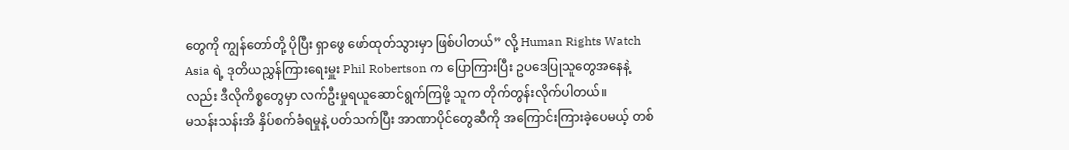တွေကို ကျွန်တော်တို့ ပိုပြီး ရှာဖွေ ဖော်ထုတ်သွားမှာ ဖြစ်ပါတယ်” လို့ Human Rights Watch Asia ရဲ့ ဒုတိယညွှန်ကြားရေးမှူး Phil Robertson က ပြောကြားပြီး ဥပဒေပြုသူတွေအနေနဲ့လည်း ဒီလိုကိစ္စတွေမှာ လက်ဦးမှုရယူဆောင်ရွက်ကြဖို့ သူက တိုက်တွန်းလိုက်ပါတယ်။
မသန်းသန်းအိ နှိပ်စက်ခံရမှုနဲ့ ပတ်သက်ပြီး အာဏာပိုင်တွေဆီကို အကြောင်းကြားခဲ့ပေမယ့် တစ်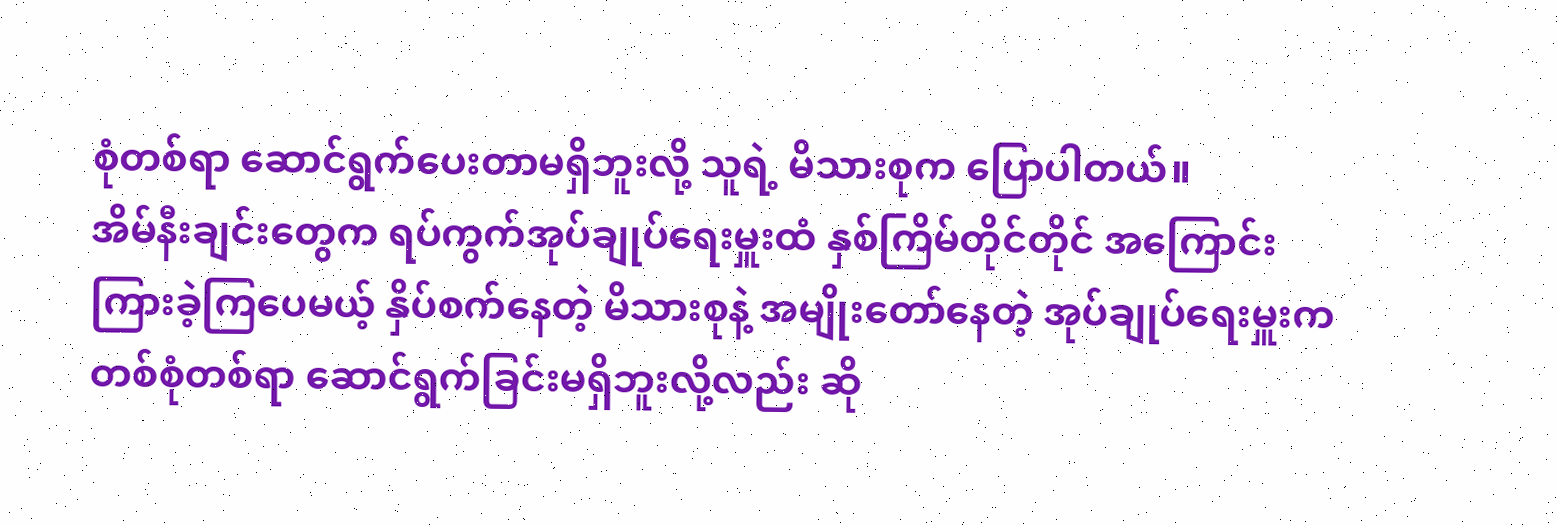စုံတစ်ရာ ဆောင်ရွက်ပေးတာမရှိဘူးလို့ သူရဲ့ မိသားစုက ပြောပါတယ်။
အိမ်နီးချင်းတွေက ရပ်ကွက်အုပ်ချုပ်ရေးမှူးထံ နှစ်ကြိမ်တိုင်တိုင် အကြောင်းကြားခဲ့ကြပေမယ့် နှိပ်စက်နေတဲ့ မိသားစုနဲ့ အမျိုးတော်နေတဲ့ အုပ်ချုပ်ရေးမှူးက တစ်စုံတစ်ရာ ဆောင်ရွက်ခြင်းမရှိဘူးလို့လည်း ဆို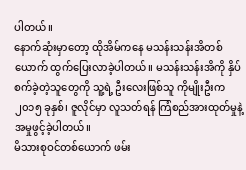ပါတယ်။
နောက်ဆုံးမှာတော့ ထိုအိမ်ကနေ မသန်းသန်းအိတစ်ယောက် ထွက်ပြေးလာခဲ့ပါတယ်။ မသန်းသန်းအိကို နှိပ်စက်ခဲ့တဲ့သူတွေကို သူ့ရဲ့ ဦးလေးဖြစ်သူ ကိုမျိုးဦးက ၂၀၁၅ ခုနှစ်၊ ဇူလိုင်မှာ လူသတ်ရန် ကြံစည်အားထုတ်မှုနဲ့ အမှုဖွင့်ခဲ့ပါတယ်။
မိသားစုဝင်တစ်ယောက် ဖမ်း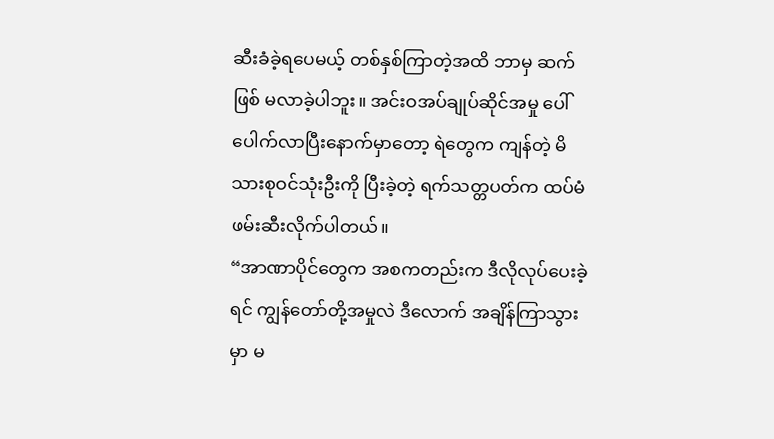ဆီးခံခဲ့ရပေမယ့် တစ်နှစ်ကြာတဲ့အထိ ဘာမှ ဆက်ဖြစ် မလာခဲ့ပါဘူး။ အင်းဝအပ်ချုပ်ဆိုင်အမှု ပေါ်ပေါက်လာပြီးနောက်မှာတော့ ရဲတွေက ကျန်တဲ့ မိသားစုဝင်သုံးဦးကို ပြီးခဲ့တဲ့ ရက်သတ္တပတ်က ထပ်မံ ဖမ်းဆီးလိုက်ပါတယ်။
“အာဏာပိုင်တွေက အစကတည်းက ဒီလိုလုပ်ပေးခဲ့ရင် ကျွန်တော်တို့အမှုလဲ ဒီလောက် အချိန်ကြာသွားမှာ မ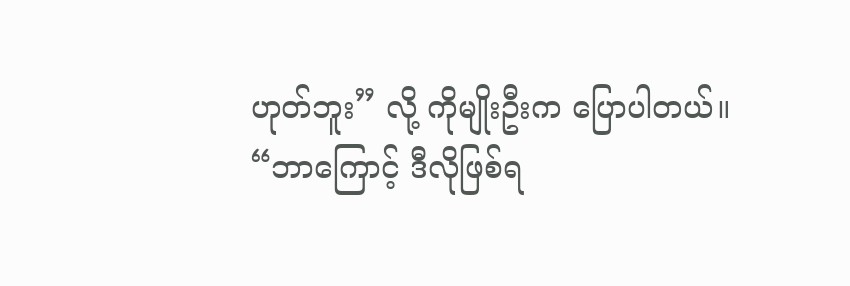ဟုတ်ဘူး” လို့ ကိုမျိုးဦးက ပြောပါတယ်။
“ဘာကြောင့် ဒီလိုဖြစ်ရ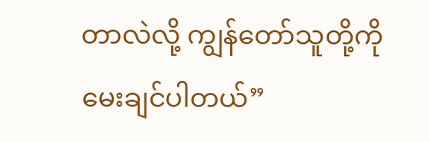တာလဲလို့ ကျွန်တော်သူတို့ကို မေးချင်ပါတယ်”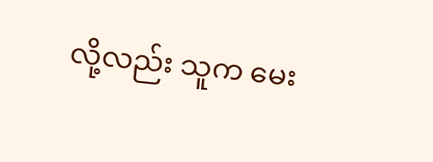လို့လည်း သူက မေး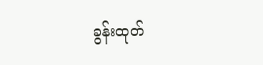ခွန်းထုတ်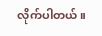လိုက်ပါတယ်။